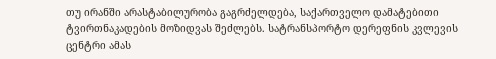თუ ირანში არასტაბილურობა გაგრძელდება, საქართველო დამატებითი ტვირთნაკადების მოზიდვას შეძლებს. სატრანსპორტო დერეფნის კვლევის ცენტრი ამას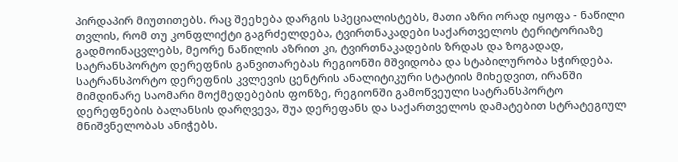პირდაპირ მიუთითებს. რაც შეეხება დარგის სპეციალისტებს, მათი აზრი ორად იყოფა - ნაწილი თვლის, რომ თუ კონფლიქტი გაგრძელდება, ტვირთნაკადები საქართველოს ტერიტორიაზე გადმოინაცვლებს, მეორე ნაწილის აზრით კი, ტვირთნაკადების ზრდას და ზოგადად, სატრანსპორტო დერეფნის განვითარებას რეგიონში მშვიდობა და სტაბილურობა სჭირდება.
სატრანსპორტო დერეფნის კვლევის ცენტრის ანალიტიკური სტატიის მიხედვით, ირანში მიმდინარე საომარი მოქმედებების ფონზე, რეგიონში გამოწვეული სატრანსპორტო დერეფნების ბალანსის დარღვევა, შუა დერეფანს და საქართველოს დამატებით სტრატეგიულ მნიშვნელობას ანიჭებს.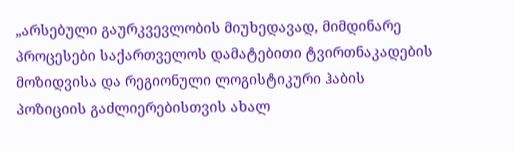„არსებული გაურკვევლობის მიუხედავად, მიმდინარე პროცესები საქართველოს დამატებითი ტვირთნაკადების მოზიდვისა და რეგიონული ლოგისტიკური ჰაბის პოზიციის გაძლიერებისთვის ახალ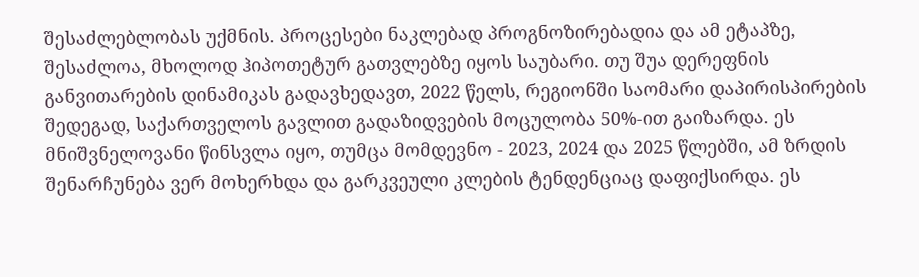შესაძლებლობას უქმნის. პროცესები ნაკლებად პროგნოზირებადია და ამ ეტაპზე, შესაძლოა, მხოლოდ ჰიპოთეტურ გათვლებზე იყოს საუბარი. თუ შუა დერეფნის განვითარების დინამიკას გადავხედავთ, 2022 წელს, რეგიონში საომარი დაპირისპირების შედეგად, საქართველოს გავლით გადაზიდვების მოცულობა 50%-ით გაიზარდა. ეს მნიშვნელოვანი წინსვლა იყო, თუმცა მომდევნო - 2023, 2024 და 2025 წლებში, ამ ზრდის შენარჩუნება ვერ მოხერხდა და გარკვეული კლების ტენდენციაც დაფიქსირდა. ეს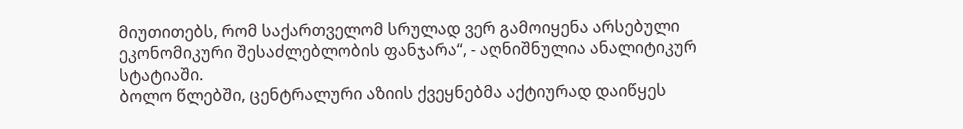მიუთითებს, რომ საქართველომ სრულად ვერ გამოიყენა არსებული ეკონომიკური შესაძლებლობის ფანჯარა“, - აღნიშნულია ანალიტიკურ სტატიაში.
ბოლო წლებში, ცენტრალური აზიის ქვეყნებმა აქტიურად დაიწყეს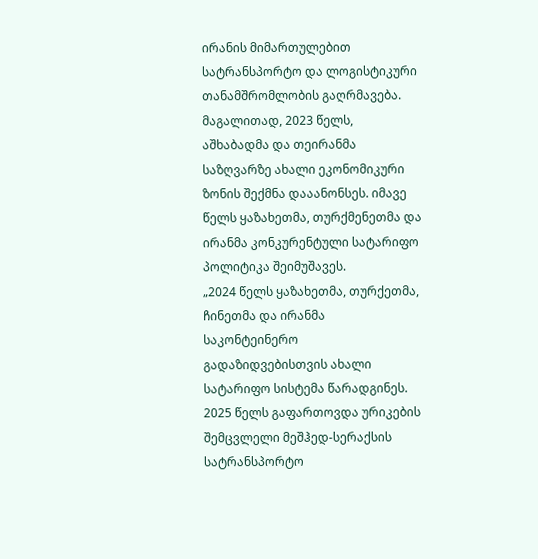ირანის მიმართულებით სატრანსპორტო და ლოგისტიკური თანამშრომლობის გაღრმავება. მაგალითად, 2023 წელს, აშხაბადმა და თეირანმა საზღვარზე ახალი ეკონომიკური ზონის შექმნა დააანონსეს. იმავე წელს ყაზახეთმა, თურქმენეთმა და ირანმა კონკურენტული სატარიფო პოლიტიკა შეიმუშავეს.
„2024 წელს ყაზახეთმა, თურქეთმა, ჩინეთმა და ირანმა საკონტეინერო გადაზიდვებისთვის ახალი სატარიფო სისტემა წარადგინეს. 2025 წელს გაფართოვდა ურიკების შემცვლელი მეშჰედ-სერაქსის სატრანსპორტო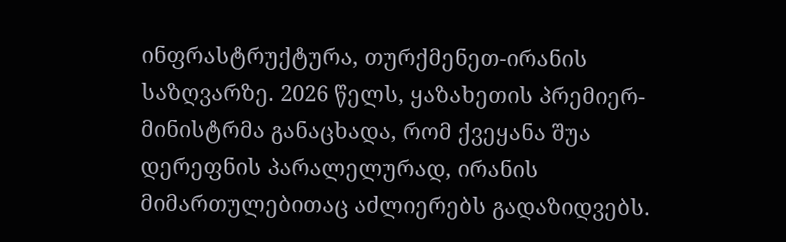ინფრასტრუქტურა, თურქმენეთ-ირანის საზღვარზე. 2026 წელს, ყაზახეთის პრემიერ-მინისტრმა განაცხადა, რომ ქვეყანა შუა დერეფნის პარალელურად, ირანის მიმართულებითაც აძლიერებს გადაზიდვებს.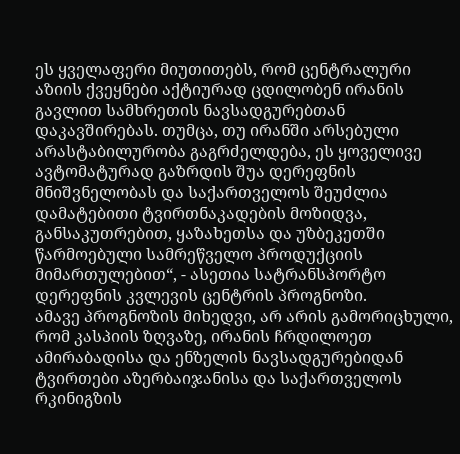ეს ყველაფერი მიუთითებს, რომ ცენტრალური აზიის ქვეყნები აქტიურად ცდილობენ ირანის გავლით სამხრეთის ნავსადგურებთან დაკავშირებას. თუმცა, თუ ირანში არსებული არასტაბილურობა გაგრძელდება, ეს ყოველივე ავტომატურად გაზრდის შუა დერეფნის მნიშვნელობას და საქართველოს შეუძლია დამატებითი ტვირთნაკადების მოზიდვა, განსაკუთრებით, ყაზახეთსა და უზბეკეთში წარმოებული სამრეწველო პროდუქციის მიმართულებით“, - ასეთია სატრანსპორტო დერეფნის კვლევის ცენტრის პროგნოზი.
ამავე პროგნოზის მიხედვი, არ არის გამორიცხული, რომ კასპიის ზღვაზე, ირანის ჩრდილოეთ ამირაბადისა და ენზელის ნავსადგურებიდან ტვირთები აზერბაიჯანისა და საქართველოს რკინიგზის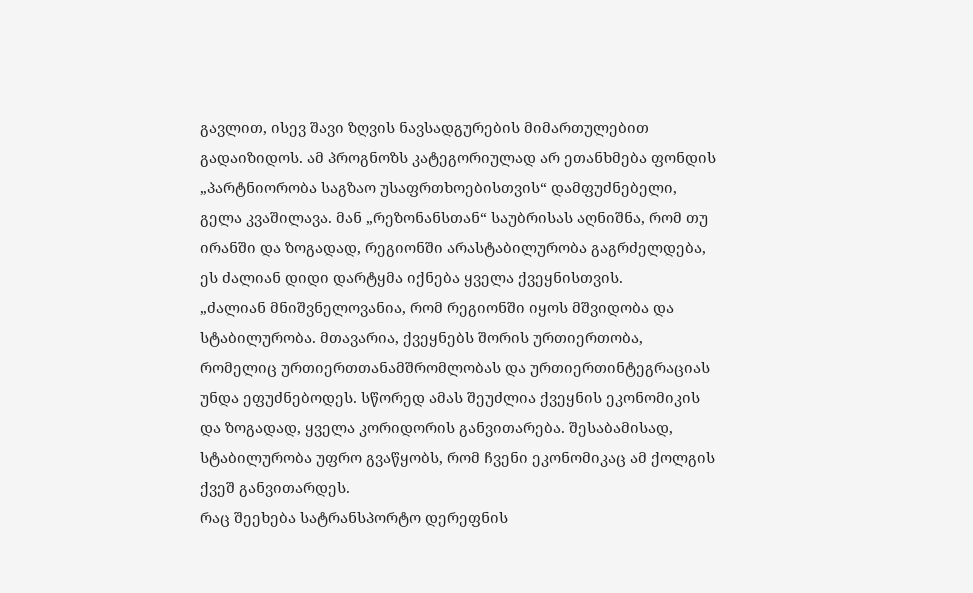გავლით, ისევ შავი ზღვის ნავსადგურების მიმართულებით გადაიზიდოს. ამ პროგნოზს კატეგორიულად არ ეთანხმება ფონდის „პარტნიორობა საგზაო უსაფრთხოებისთვის“ დამფუძნებელი, გელა კვაშილავა. მან „რეზონანსთან“ საუბრისას აღნიშნა, რომ თუ ირანში და ზოგადად, რეგიონში არასტაბილურობა გაგრძელდება, ეს ძალიან დიდი დარტყმა იქნება ყველა ქვეყნისთვის.
„ძალიან მნიშვნელოვანია, რომ რეგიონში იყოს მშვიდობა და სტაბილურობა. მთავარია, ქვეყნებს შორის ურთიერთობა, რომელიც ურთიერთთანამშრომლობას და ურთიერთინტეგრაციას უნდა ეფუძნებოდეს. სწორედ ამას შეუძლია ქვეყნის ეკონომიკის და ზოგადად, ყველა კორიდორის განვითარება. შესაბამისად, სტაბილურობა უფრო გვაწყობს, რომ ჩვენი ეკონომიკაც ამ ქოლგის ქვეშ განვითარდეს.
რაც შეეხება სატრანსპორტო დერეფნის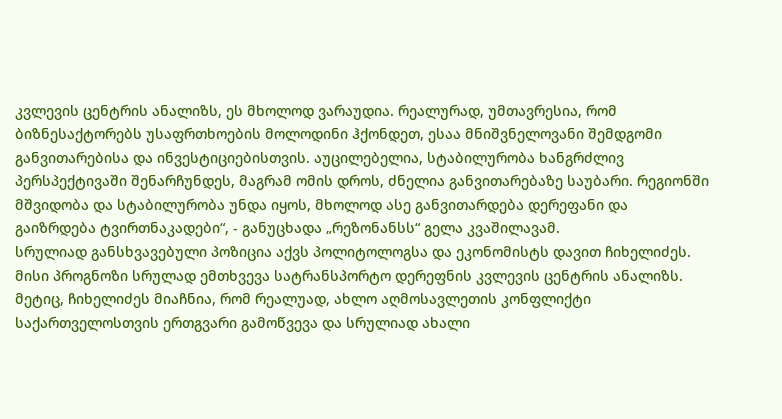კვლევის ცენტრის ანალიზს, ეს მხოლოდ ვარაუდია. რეალურად, უმთავრესია, რომ ბიზნესაქტორებს უსაფრთხოების მოლოდინი ჰქონდეთ, ესაა მნიშვნელოვანი შემდგომი განვითარებისა და ინვესტიციებისთვის. აუცილებელია, სტაბილურობა ხანგრძლივ პერსპექტივაში შენარჩუნდეს, მაგრამ ომის დროს, ძნელია განვითარებაზე საუბარი. რეგიონში მშვიდობა და სტაბილურობა უნდა იყოს, მხოლოდ ასე განვითარდება დერეფანი და გაიზრდება ტვირთნაკადები“, - განუცხადა „რეზონანსს“ გელა კვაშილავამ.
სრულიად განსხვავებული პოზიცია აქვს პოლიტოლოგსა და ეკონომისტს დავით ჩიხელიძეს. მისი პროგნოზი სრულად ემთხვევა სატრანსპორტო დერეფნის კვლევის ცენტრის ანალიზს. მეტიც, ჩიხელიძეს მიაჩნია, რომ რეალუად, ახლო აღმოსავლეთის კონფლიქტი საქართველოსთვის ერთგვარი გამოწვევა და სრულიად ახალი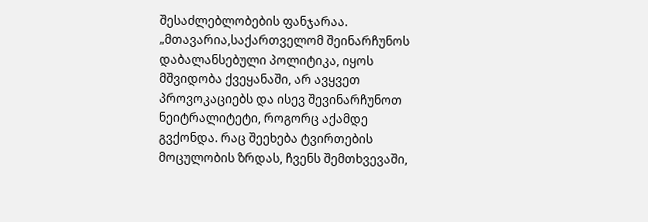შესაძლებლობების ფანჯარაა.
„მთავარია,საქართველომ შეინარჩუნოს დაბალანსებული პოლიტიკა, იყოს მშვიდობა ქვეყანაში, არ ავყვეთ პროვოკაციებს და ისევ შევინარჩუნოთ ნეიტრალიტეტი, როგორც აქამდე გვქონდა. რაც შეეხება ტვირთების მოცულობის ზრდას, ჩვენს შემთხვევაში,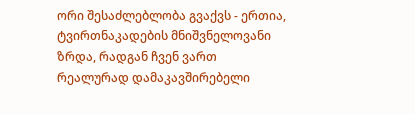ორი შესაძლებლობა გვაქვს - ერთია, ტვირთნაკადების მნიშვნელოვანი ზრდა, რადგან ჩვენ ვართ რეალურად დამაკავშირებელი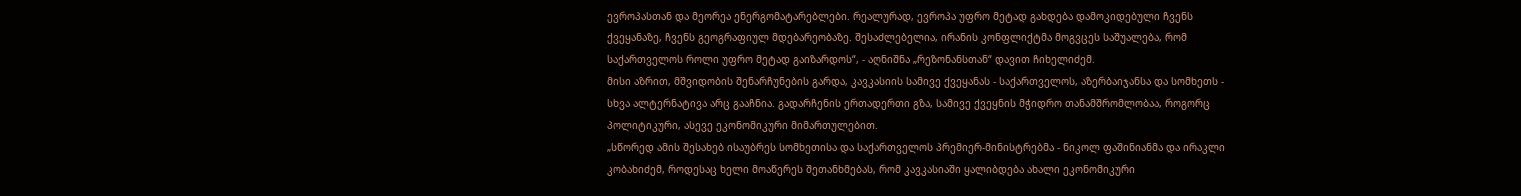ევროპასთან და მეორეა ენერგომატარებლები. რეალურად, ევროპა უფრო მეტად გახდება დამოკიდებული ჩვენს ქვეყანაზე, ჩვენს გეოგრაფიულ მდებარეობაზე. შესაძლებელია, ირანის კონფლიქტმა მოგვცეს საშუალება, რომ საქართველოს როლი უფრო მეტად გაიზარდოს“, - აღნიშნა „რეზონანსთან“ დავით ჩიხელიძემ.
მისი აზრით, მშვიდობის შენარჩუნების გარდა, კავკასიის სამივე ქვეყანას - საქართველოს, აზერბაიჯანსა და სომხეთს - სხვა ალტერნატივა არც გააჩნია. გადარჩენის ერთადერთი გზა, სამივე ქვეყნის მჭიდრო თანამშრომლობაა, როგორც პოლიტიკური, ასევე ეკონომიკური მიმართულებით.
„სწორედ ამის შესახებ ისაუბრეს სომხეთისა და საქართველოს პრემიერ-მინისტრებმა - ნიკოლ ფაშინიანმა და ირაკლი კობახიძემ, როდესაც ხელი მოაწერეს შეთანხმებას, რომ კავკასიაში ყალიბდება ახალი ეკონომიკური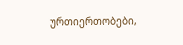ურთიერთობები,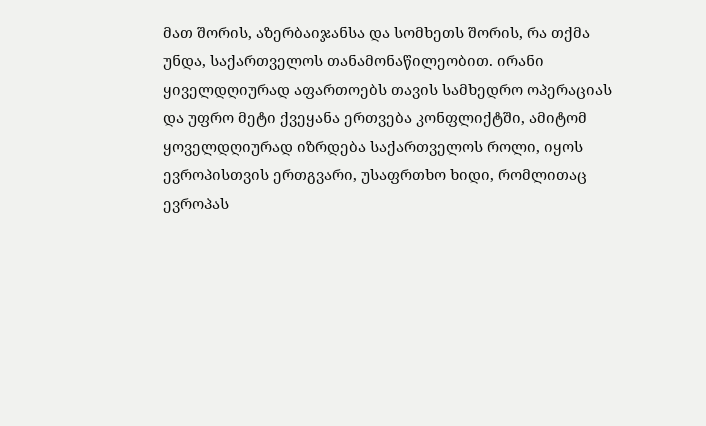მათ შორის, აზერბაიჯანსა და სომხეთს შორის, რა თქმა უნდა, საქართველოს თანამონაწილეობით. ირანი ყიველდღიურად აფართოებს თავის სამხედრო ოპერაციას და უფრო მეტი ქვეყანა ერთვება კონფლიქტში, ამიტომ ყოველდღიურად იზრდება საქართველოს როლი, იყოს ევროპისთვის ერთგვარი, უსაფრთხო ხიდი, რომლითაც ევროპას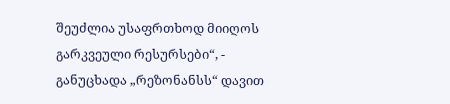შეუძლია უსაფრთხოდ მიიღოს გარკვეული რესურსები“, - განუცხადა „რეზონანსს“ დავით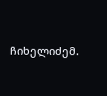ჩიხელიძემ.